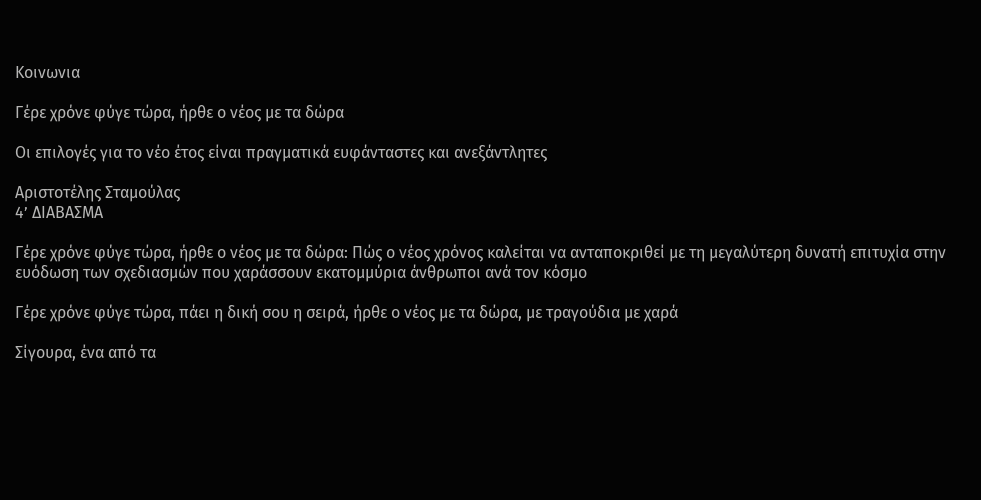Κοινωνια

Γέρε χρόνε φύγε τώρα, ήρθε ο νέος με τα δώρα

Οι επιλογές για το νέο έτος είναι πραγματικά ευφάνταστες και ανεξάντλητες

Αριστοτέλης Σταμούλας
4’ ΔΙΑΒΑΣΜΑ

Γέρε χρόνε φύγε τώρα, ήρθε ο νέος με τα δώρα: Πώς ο νέος χρόνος καλείται να ανταποκριθεί με τη μεγαλύτερη δυνατή επιτυχία στην ευόδωση των σχεδιασμών που χαράσσουν εκατομμύρια άνθρωποι ανά τον κόσμο

Γέρε χρόνε φύγε τώρα, πάει η δική σου η σειρά, ήρθε ο νέος με τα δώρα, με τραγούδια με χαρά

Σίγουρα, ένα από τα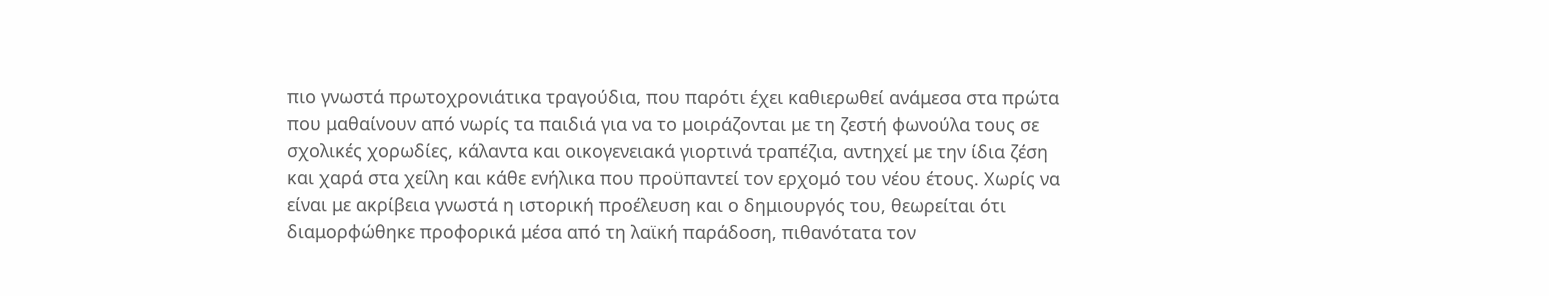πιο γνωστά πρωτοχρονιάτικα τραγούδια, που παρότι έχει καθιερωθεί ανάμεσα στα πρώτα που μαθαίνουν από νωρίς τα παιδιά για να το μοιράζονται με τη ζεστή φωνούλα τους σε σχολικές χορωδίες, κάλαντα και οικογενειακά γιορτινά τραπέζια, αντηχεί με την ίδια ζέση και χαρά στα χείλη και κάθε ενήλικα που προϋπαντεί τον ερχομό του νέου έτους. Χωρίς να είναι με ακρίβεια γνωστά η ιστορική προέλευση και ο δημιουργός του, θεωρείται ότι διαμορφώθηκε προφορικά μέσα από τη λαϊκή παράδοση, πιθανότατα τον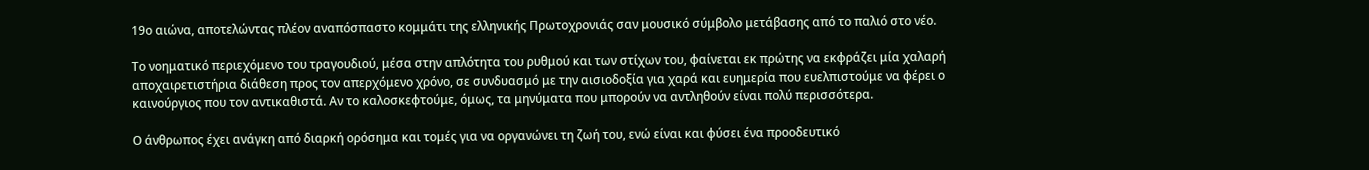19ο αιώνα, αποτελώντας πλέον αναπόσπαστο κομμάτι της ελληνικής Πρωτοχρονιάς σαν μουσικό σύμβολο μετάβασης από το παλιό στο νέο.

Το νοηματικό περιεχόμενο του τραγουδιού, μέσα στην απλότητα του ρυθμού και των στίχων του, φαίνεται εκ πρώτης να εκφράζει μία χαλαρή αποχαιρετιστήρια διάθεση προς τον απερχόμενο χρόνο, σε συνδυασμό με την αισιοδοξία για χαρά και ευημερία που ευελπιστούμε να φέρει ο καινούργιος που τον αντικαθιστά. Αν το καλοσκεφτούμε, όμως, τα μηνύματα που μπορούν να αντληθούν είναι πολύ περισσότερα.

Ο άνθρωπος έχει ανάγκη από διαρκή ορόσημα και τομές για να οργανώνει τη ζωή του, ενώ είναι και φύσει ένα προοδευτικό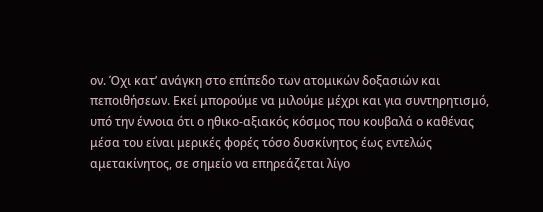ον. Όχι κατ’ ανάγκη στο επίπεδο των ατομικών δοξασιών και πεποιθήσεων. Εκεί μπορούμε να μιλούμε μέχρι και για συντηρητισμό, υπό την έννοια ότι ο ηθικο-αξιακός κόσμος που κουβαλά ο καθένας μέσα του είναι μερικές φορές τόσο δυσκίνητος έως εντελώς αμετακίνητος, σε σημείο να επηρεάζεται λίγο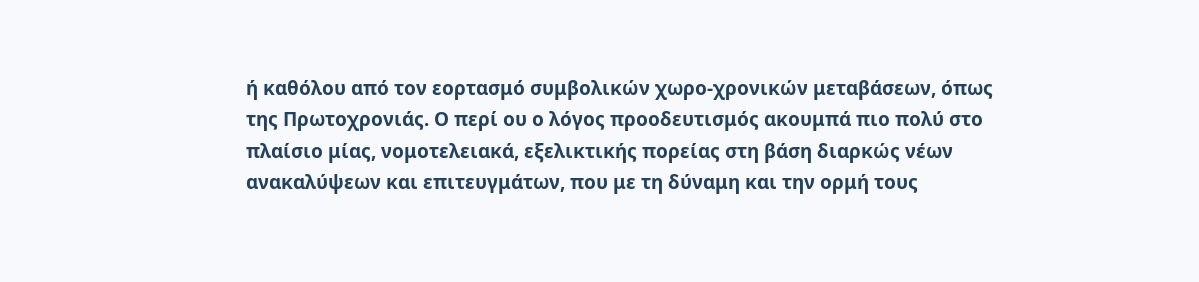ή καθόλου από τον εορτασμό συμβολικών χωρο-χρονικών μεταβάσεων, όπως της Πρωτοχρονιάς. Ο περί ου ο λόγος προοδευτισμός ακουμπά πιο πολύ στο πλαίσιο μίας, νομοτελειακά, εξελικτικής πορείας στη βάση διαρκώς νέων ανακαλύψεων και επιτευγμάτων, που με τη δύναμη και την ορμή τους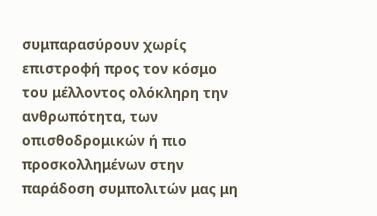συμπαρασύρουν χωρίς επιστροφή προς τον κόσμο του μέλλοντος ολόκληρη την ανθρωπότητα, των οπισθοδρομικών ή πιο προσκολλημένων στην παράδοση συμπολιτών μας μη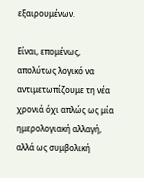εξαιρουμένων.

Είναι, επομένως, απολύτως λογικό να αντιμετωπίζουμε τη νέα χρονιά όχι απλώς ως μία ημερολογιακή αλλαγή, αλλά ως συμβολική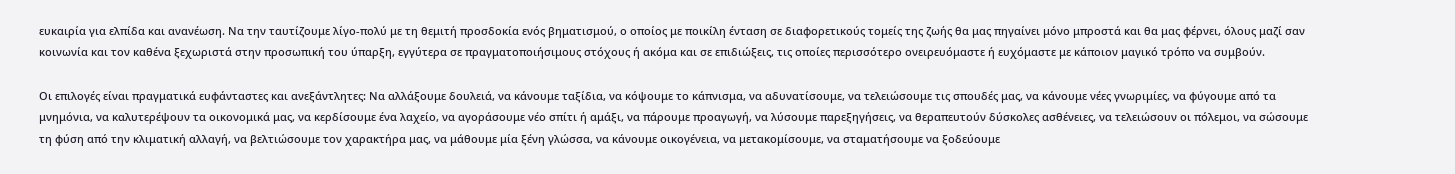ευκαιρία για ελπίδα και ανανέωση. Να την ταυτίζουμε λίγο-πολύ με τη θεμιτή προσδοκία ενός βηματισμού, ο οποίος με ποικίλη ένταση σε διαφορετικούς τομείς της ζωής θα μας πηγαίνει μόνο μπροστά και θα μας φέρνει, όλους μαζί σαν κοινωνία και τον καθένα ξεχωριστά στην προσωπική του ύπαρξη, εγγύτερα σε πραγματοποιήσιμους στόχους ή ακόμα και σε επιδιώξεις, τις οποίες περισσότερο ονειρευόμαστε ή ευχόμαστε με κάποιον μαγικό τρόπο να συμβούν.

Οι επιλογές είναι πραγματικά ευφάνταστες και ανεξάντλητες: Να αλλάξουμε δουλειά, να κάνουμε ταξίδια, να κόψουμε το κάπνισμα, να αδυνατίσουμε, να τελειώσουμε τις σπουδές μας, να κάνουμε νέες γνωριμίες, να φύγουμε από τα μνημόνια, να καλυτερέψουν τα οικονομικά μας, να κερδίσουμε ένα λαχείο, να αγοράσουμε νέο σπίτι ή αμάξι, να πάρουμε προαγωγή, να λύσουμε παρεξηγήσεις, να θεραπευτούν δύσκολες ασθένειες, να τελειώσουν οι πόλεμοι, να σώσουμε τη φύση από την κλιματική αλλαγή, να βελτιώσουμε τον χαρακτήρα μας, να μάθουμε μία ξένη γλώσσα, να κάνουμε οικογένεια, να μετακομίσουμε, να σταματήσουμε να ξοδεύουμε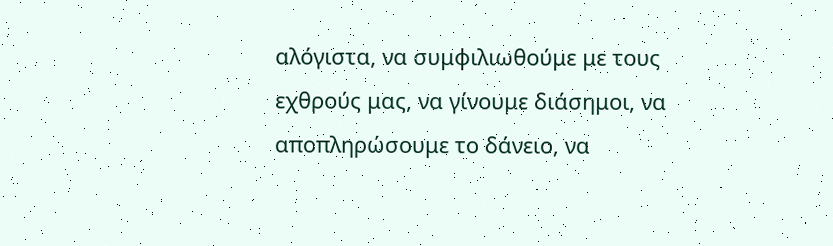αλόγιστα, να συμφιλιωθούμε με τους εχθρούς μας, να γίνουμε διάσημοι, να αποπληρώσουμε το δάνειο, να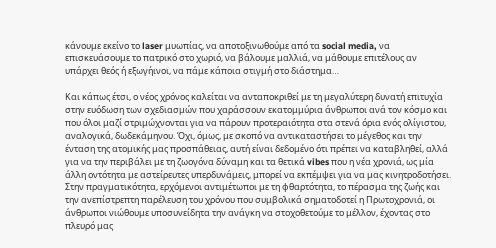κάνουμε εκείνο το laser μυωπίας, να αποτοξινωθούμε από τα social media, να επισκευάσουμε το πατρικό στο χωριό, να βάλουμε μαλλιά, να μάθουμε επιτέλους αν υπάρχει θεός ή εξωγήινοι, να πάμε κάποια στιγμή στο διάστημα…

Και κάπως έτσι, ο νέος χρόνος καλείται να ανταποκριθεί με τη μεγαλύτερη δυνατή επιτυχία στην ευόδωση των σχεδιασμών που χαράσσουν εκατομμύρια άνθρωποι ανά τον κόσμο και που όλοι μαζί στριμώχνονται για να πάρουν προτεραιότητα στα στενά όρια ενός ολίγιστου, αναλογικά, δωδεκάμηνου. Όχι, όμως, με σκοπό να αντικαταστήσει το μέγεθος και την ένταση της ατομικής μας προσπάθειας, αυτή είναι δεδομένο ότι πρέπει να καταβληθεί, αλλά για να την περιβάλει με τη ζωογόνα δύναμη και τα θετικά vibes που η νέα χρονιά, ως μία άλλη οντότητα με αστείρευτες υπερδυνάμεις, μπορεί να εκπέμψει για να μας κινητροδοτήσει. Στην πραγματικότητα, ερχόμενοι αντιμέτωποι με τη φθαρτότητα, το πέρασμα της ζωής και την ανεπίστρεπτη παρέλευση του χρόνου που συμβολικά σηματοδοτεί η Πρωτοχρονιά, οι άνθρωποι νιώθουμε υποσυνείδητα την ανάγκη να στοχοθετούμε το μέλλον, έχοντας στο πλευρό μας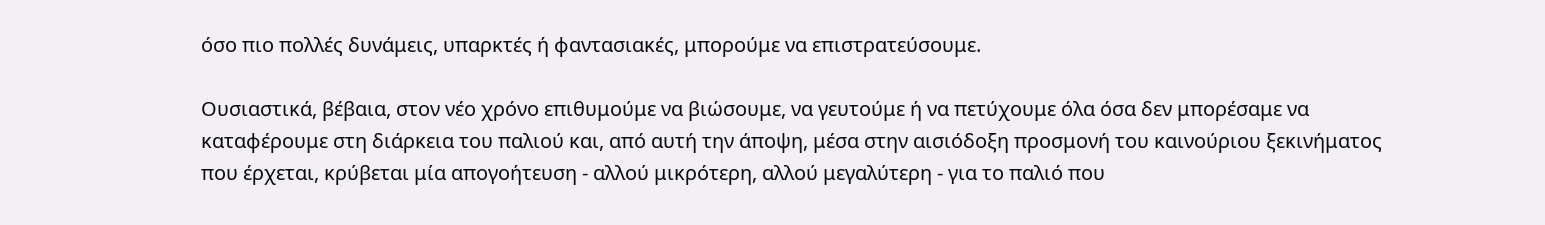όσο πιο πολλές δυνάμεις, υπαρκτές ή φαντασιακές, μπορούμε να επιστρατεύσουμε.

Ουσιαστικά, βέβαια, στον νέο χρόνο επιθυμούμε να βιώσουμε, να γευτούμε ή να πετύχουμε όλα όσα δεν μπορέσαμε να καταφέρουμε στη διάρκεια του παλιού και, από αυτή την άποψη, μέσα στην αισιόδοξη προσμονή του καινούριου ξεκινήματος που έρχεται, κρύβεται μία απογοήτευση - αλλού μικρότερη, αλλού μεγαλύτερη - για το παλιό που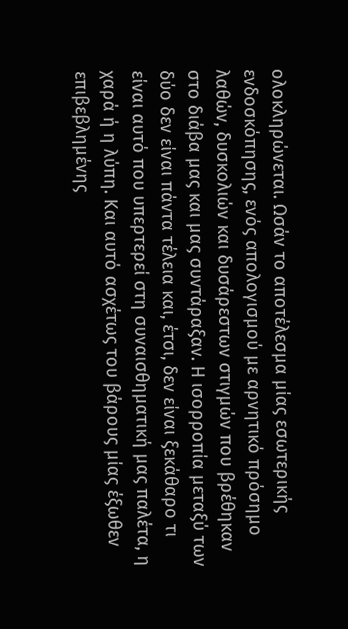ολοκληρώνεται. Ωσάν το αποτέλεσμα μίας εσωτερικής ενδοσκόπησης, ενός απολογισμού με αρνητικό πρόσημο λαθών, δυσκολιών και δυσάρεστων στιγμών που βρέθηκαν στο διάβα μας και μας συντάραξαν. Η ισορροπία μεταξύ των δύο δεν είναι πάντα τέλεια και, έτσι, δεν είναι ξεκάθαρο τι είναι αυτό που υπερτερεί στη συναισθηματική μας παλέτα, η χαρά ή η λύπη. Και αυτό ασχέτως του βάρους μίας έξωθεν επιβεβλημένης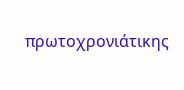πρωτοχρονιάτικης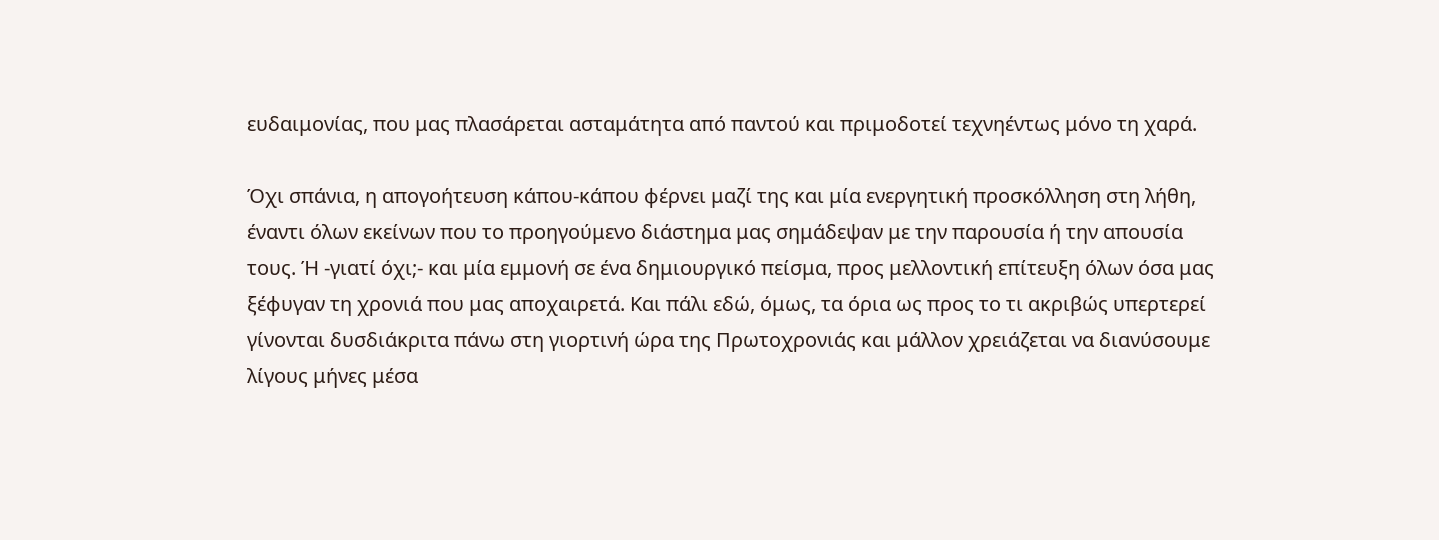ευδαιμονίας, που μας πλασάρεται ασταμάτητα από παντού και πριμοδοτεί τεχνηέντως μόνο τη χαρά.

Όχι σπάνια, η απογοήτευση κάπου-κάπου φέρνει μαζί της και μία ενεργητική προσκόλληση στη λήθη, έναντι όλων εκείνων που το προηγούμενο διάστημα μας σημάδεψαν με την παρουσία ή την απουσία τους. Ή -γιατί όχι;- και μία εμμονή σε ένα δημιουργικό πείσμα, προς μελλοντική επίτευξη όλων όσα μας ξέφυγαν τη χρονιά που μας αποχαιρετά. Και πάλι εδώ, όμως, τα όρια ως προς το τι ακριβώς υπερτερεί γίνονται δυσδιάκριτα πάνω στη γιορτινή ώρα της Πρωτοχρονιάς και μάλλον χρειάζεται να διανύσουμε λίγους μήνες μέσα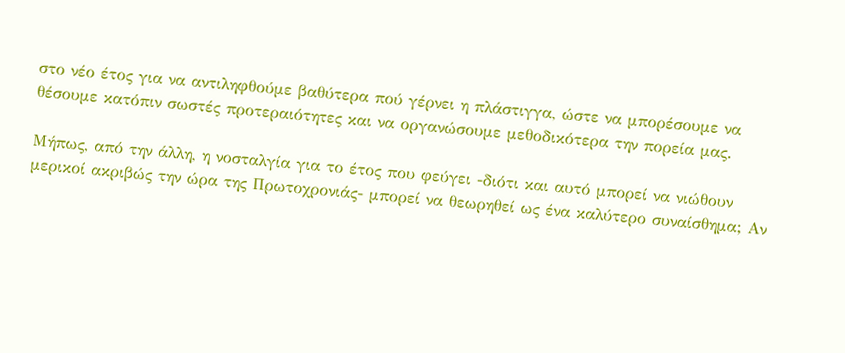στο νέο έτος για να αντιληφθούμε βαθύτερα πού γέρνει η πλάστιγγα, ώστε να μπορέσουμε να θέσουμε κατόπιν σωστές προτεραιότητες και να οργανώσουμε μεθοδικότερα την πορεία μας.

Μήπως, από την άλλη, η νοσταλγία για το έτος που φεύγει -διότι και αυτό μπορεί να νιώθουν μερικοί ακριβώς την ώρα της Πρωτοχρονιάς- μπορεί να θεωρηθεί ως ένα καλύτερο συναίσθημα; Αν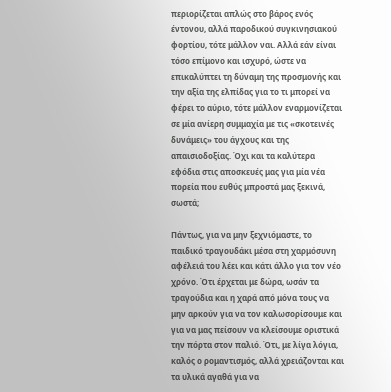περιορίζεται απλώς στο βάρος ενός έντονου, αλλά παροδικού συγκινησιακού φορτίου, τότε μάλλον ναι. Αλλά εάν είναι τόσο επίμονο και ισχυρό, ώστε να επικαλύπτει τη δύναμη της προσμονής και την αξία της ελπίδας για το τι μπορεί να φέρει το αύριο, τότε μάλλον εναρμονίζεται σε μία ανίερη συμμαχία με τις «σκοτεινές δυνάμεις» του άγχους και της απαισιοδοξίας. Όχι και τα καλύτερα εφόδια στις αποσκευές μας για μία νέα πορεία που ευθύς μπροστά μας ξεκινά, σωστά;

Πάντως, για να μην ξεχνιόμαστε, το παιδικό τραγουδάκι μέσα στη χαρμόσυνη αφέλειά του λέει και κάτι άλλο για τον νέο χρόνο. Ότι έρχεται με δώρα, ωσάν τα τραγούδια και η χαρά από μόνα τους να μην αρκούν για να τον καλωσορίσουμε και για να μας πείσουν να κλείσουμε οριστικά την πόρτα στον παλιό. Ότι, με λίγα λόγια, καλός ο ρομαντισμός, αλλά χρειάζονται και τα υλικά αγαθά για να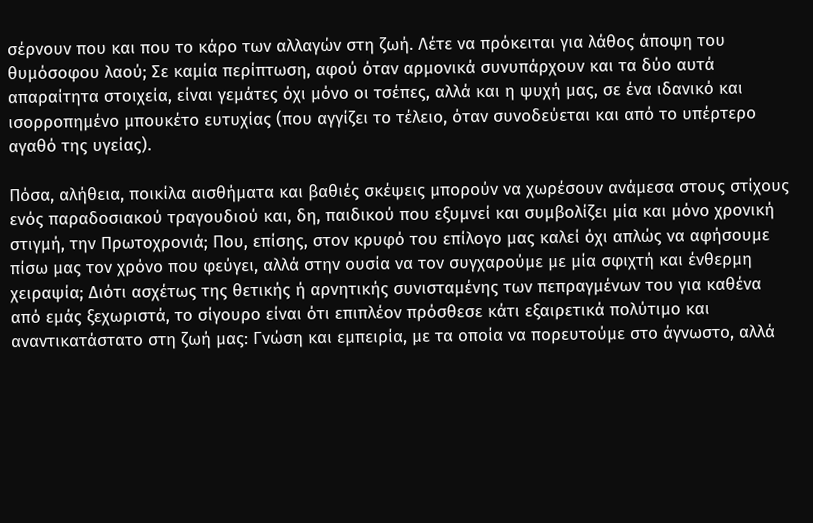σέρνουν που και που το κάρο των αλλαγών στη ζωή. Λέτε να πρόκειται για λάθος άποψη του θυμόσοφου λαού; Σε καμία περίπτωση, αφού όταν αρμονικά συνυπάρχουν και τα δύο αυτά απαραίτητα στοιχεία, είναι γεμάτες όχι μόνο οι τσέπες, αλλά και η ψυχή μας, σε ένα ιδανικό και ισορροπημένο μπουκέτο ευτυχίας (που αγγίζει το τέλειο, όταν συνοδεύεται και από το υπέρτερο αγαθό της υγείας).

Πόσα, αλήθεια, ποικίλα αισθήματα και βαθιές σκέψεις μπορούν να χωρέσουν ανάμεσα στους στίχους ενός παραδοσιακού τραγουδιού και, δη, παιδικού που εξυμνεί και συμβολίζει μία και μόνο χρονική στιγμή, την Πρωτοχρονιά; Που, επίσης, στον κρυφό του επίλογο μας καλεί όχι απλώς να αφήσουμε πίσω μας τον χρόνο που φεύγει, αλλά στην ουσία να τον συγχαρούμε με μία σφιχτή και ένθερμη χειραψία; Διότι ασχέτως της θετικής ή αρνητικής συνισταμένης των πεπραγμένων του για καθένα από εμάς ξεχωριστά, το σίγουρο είναι ότι επιπλέον πρόσθεσε κάτι εξαιρετικά πολύτιμο και αναντικατάστατο στη ζωή μας: Γνώση και εμπειρία, με τα οποία να πορευτούμε στο άγνωστο, αλλά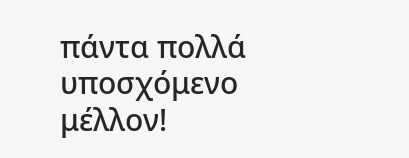πάντα πολλά υποσχόμενο μέλλον!